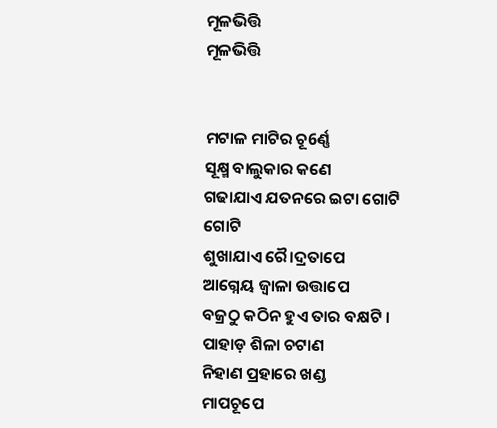ମୂଳଭିତ୍ତି
ମୂଳଭିତ୍ତି


ମଟାଳ ମାଟିର ଚୂ6ର୍ଣ୍ଣ
ସୂକ୍ଷ୍ମ ବାଲୁକାର କଣେ
ଗଢାଯାଏ ଯତନରେ ଇଟା ଗୋଟି ଗୋଟି
ଶୁଖାଯାଏ ରୈ।ଦ୍ରତାପେ
ଆଗ୍ନେୟ ଜ୍ୱାଳା ଉତ୍ତାପେ
ବଜ୍ରଠୁ କଠିନ ହୁଏ ତାର ବକ୍ଷଟି ।
ପାହାଡ଼ ଶିଳା ଚଟାଣ
ନିହାଣ ପ୍ରହାରେ ଖଣ୍ଡ
ମାପଚୂପେ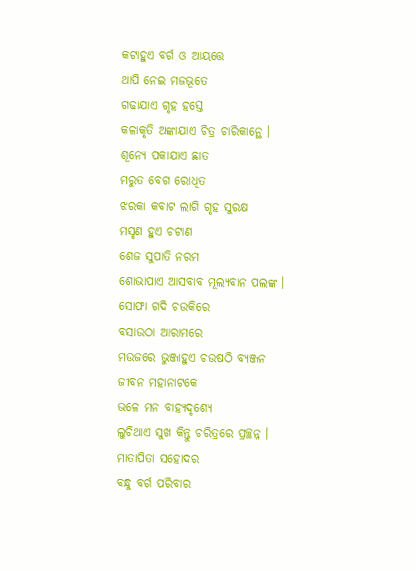କଟାହୁଏ ବର୍ଗ ଓ ଆୟତ୍ତେ
ଥାପି ନେଇ ମଜଭୂତେ
ଗଢାଯାଏ ଗୃହ ହସ୍ତେ
କଳାକୃତି ଅଙ୍କାଯାଏ ଚିତ୍ର ଚାରିକାନ୍ଥେ ।
ଶୂନ୍ୟେ ପକାଯାଏ ଛାତ
ମରୁତ ବେଗ ରୋଧିତ
ଝରକା କବାଟ ଲାଗି ଗୃହ ସୁରକ୍ଷ
ମସୃଣ ହୁଏ ଚଟାଣ
ଶେଜ ସୁପାତି ନରମ
ଶୋଭାପାଏ ଆସବାବ ମୂଲ୍ୟବାନ ପଲଙ୍କ ।
ସୋଫା ଗଦି ଚଉକିରେ
ବସାଉଠା ଆରାମରେ
ମଉଜରେ ଭୁଞ୍ଜାହୁଏ ଚଉଷଠି ବ୍ୟଞ୍ଜନ
ଜୀବନ ମହାନାଟକେ
ଭଳେ ମନ ବାହ୍ୟଦୃଶ୍ୟେ
ଲୁଚିଥାଏ ସୁଖ କିନ୍ତୁ ଚରିତ୍ରରେ ପ୍ରଚ୍ଛନ୍ନ ।
ମାତାପିତା ସହୋଦର
ବନ୍ଧୁ ବର୍ଗ ପରିବାର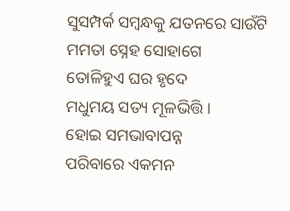ସୁସମ୍ପର୍କ ସମ୍ବନ୍ଧକୁ ଯତନରେ ସାଉଁଟି
ମମତା ସ୍ନେହ ସୋହାଗେ
ତୋଳିହୁଏ ଘର ହୃଦେ
ମଧୁମୟ ସତ୍ୟ ମୂଳଭିତ୍ତି ।
ହୋଇ ସମଭାବାପନ୍ନ
ପରିବାରେ ଏକମନ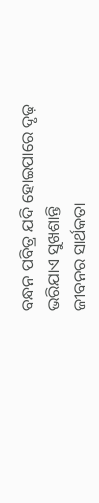ବନ୍ଧନ ପବିତ୍ର ଯଦି ହୋଇପାରେ ଦୃଢ଼
ଭରିଯାଏ ସୁଖଶାନ୍ତି
ଜୀବନର ସାର୍ଥକତା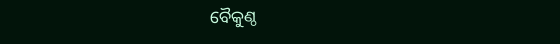ବୈକୁଣ୍ଠ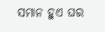ସମାନ ହୁଏ ଘର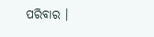ପରିବାର ।